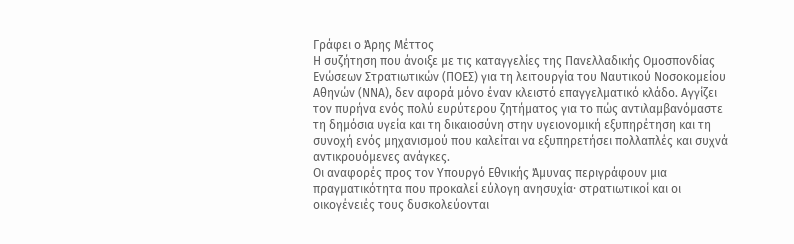Γράφει ο Άρης Μέττος
Η συζήτηση που άνοιξε με τις καταγγελίες της Πανελλαδικής Ομοσπονδίας Ενώσεων Στρατιωτικών (ΠΟΕΣ) για τη λειτουργία του Ναυτικού Νοσοκομείου Αθηνών (ΝΝΑ), δεν αφορά μόνο έναν κλειστό επαγγελματικό κλάδο. Αγγίζει τον πυρήνα ενός πολύ ευρύτερου ζητήματος για το πώς αντιλαμβανόμαστε τη δημόσια υγεία και τη δικαιοσύνη στην υγειονομική εξυπηρέτηση και τη συνοχή ενός μηχανισμού που καλείται να εξυπηρετήσει πολλαπλές και συχνά αντικρουόμενες ανάγκες.
Οι αναφορές προς τον Υπουργό Εθνικής Άμυνας περιγράφουν μια πραγματικότητα που προκαλεί εύλογη ανησυχία⸱ στρατιωτικοί και οι οικογένειές τους δυσκολεύονται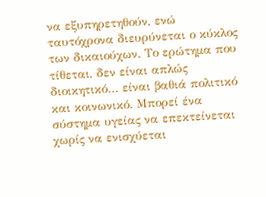να εξυπηρετηθούν, ενώ ταυτόχρονα διευρύνεται ο κύκλος των δικαιούχων. Το ερώτημα που τίθεται, δεν είναι απλώς διοικητικό… είναι βαθιά πολιτικό και κοινωνικό. Μπορεί ένα σύστημα υγείας να επεκτείνεται χωρίς να ενισχύεται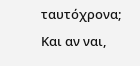ταυτόχρονα; Και αν ναι,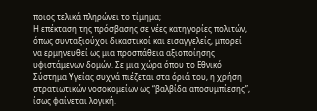ποιος τελικά πληρώνει το τίμημα;
Η επέκταση της πρόσβασης σε νέες κατηγορίες πολιτών, όπως συνταξιούχοι δικαστικοί και εισαγγελείς, μπορεί να ερμηνευθεί ως μια προσπάθεια αξιοποίησης υφιστάμενων δομών. Σε μια χώρα όπου το Εθνικό Σύστημα Υγείας συχνά πιέζεται στα όριά του, η χρήση στρατιωτικών νοσοκομείων ως “βαλβίδα αποσυμπίεσης”, ίσως φαίνεται λογική.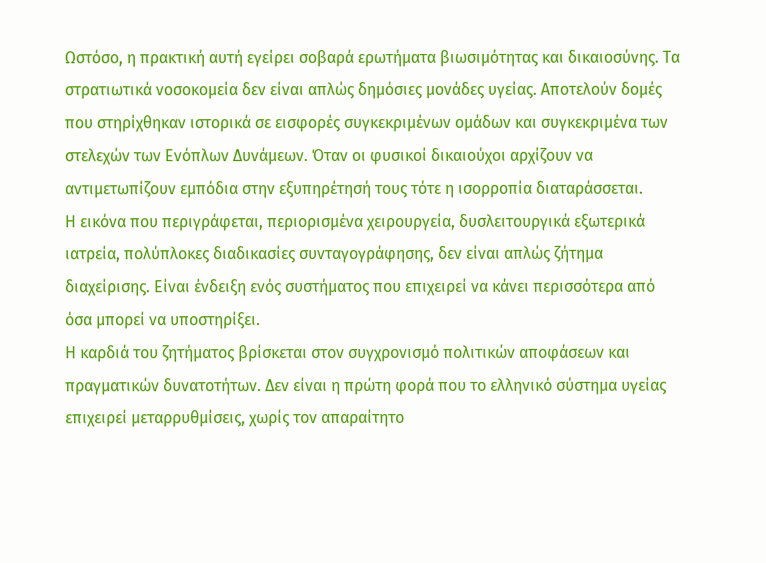Ωστόσο, η πρακτική αυτή εγείρει σοβαρά ερωτήματα βιωσιμότητας και δικαιοσύνης. Τα στρατιωτικά νοσοκομεία δεν είναι απλώς δημόσιες μονάδες υγείας. Αποτελούν δομές που στηρίχθηκαν ιστορικά σε εισφορές συγκεκριμένων ομάδων και συγκεκριμένα των στελεχών των Ενόπλων Δυνάμεων. Όταν οι φυσικοί δικαιούχοι αρχίζουν να αντιμετωπίζουν εμπόδια στην εξυπηρέτησή τους τότε η ισορροπία διαταράσσεται.
Η εικόνα που περιγράφεται, περιορισμένα χειρουργεία, δυσλειτουργικά εξωτερικά ιατρεία, πολύπλοκες διαδικασίες συνταγογράφησης, δεν είναι απλώς ζήτημα διαχείρισης. Είναι ένδειξη ενός συστήματος που επιχειρεί να κάνει περισσότερα από όσα μπορεί να υποστηρίξει.
Η καρδιά του ζητήματος βρίσκεται στον συγχρονισμό πολιτικών αποφάσεων και πραγματικών δυνατοτήτων. Δεν είναι η πρώτη φορά που το ελληνικό σύστημα υγείας επιχειρεί μεταρρυθμίσεις, χωρίς τον απαραίτητο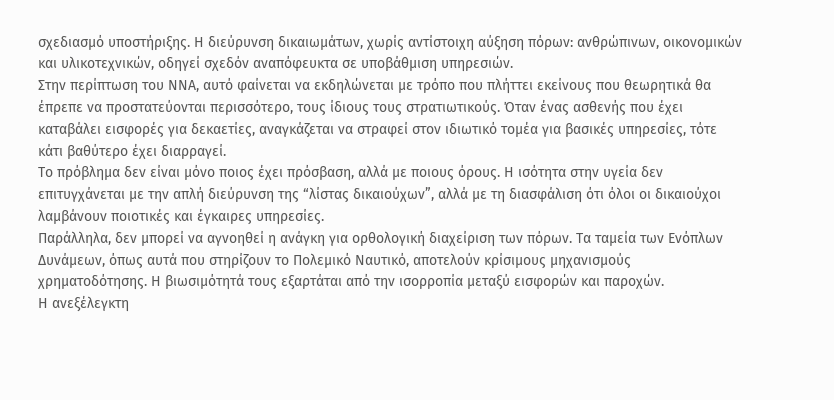σχεδιασμό υποστήριξης. Η διεύρυνση δικαιωμάτων, χωρίς αντίστοιχη αύξηση πόρων: ανθρώπινων, οικονομικών και υλικοτεχνικών, οδηγεί σχεδόν αναπόφευκτα σε υποβάθμιση υπηρεσιών.
Στην περίπτωση του ΝΝΑ, αυτό φαίνεται να εκδηλώνεται με τρόπο που πλήττει εκείνους που θεωρητικά θα έπρεπε να προστατεύονται περισσότερο, τους ίδιους τους στρατιωτικούς. Όταν ένας ασθενής που έχει καταβάλει εισφορές για δεκαετίες, αναγκάζεται να στραφεί στον ιδιωτικό τομέα για βασικές υπηρεσίες, τότε κάτι βαθύτερο έχει διαρραγεί.
Το πρόβλημα δεν είναι μόνο ποιος έχει πρόσβαση, αλλά με ποιους όρους. Η ισότητα στην υγεία δεν επιτυγχάνεται με την απλή διεύρυνση της “λίστας δικαιούχων”, αλλά με τη διασφάλιση ότι όλοι οι δικαιούχοι λαμβάνουν ποιοτικές και έγκαιρες υπηρεσίες.
Παράλληλα, δεν μπορεί να αγνοηθεί η ανάγκη για ορθολογική διαχείριση των πόρων. Τα ταμεία των Ενόπλων Δυνάμεων, όπως αυτά που στηρίζουν το Πολεμικό Ναυτικό, αποτελούν κρίσιμους μηχανισμούς χρηματοδότησης. Η βιωσιμότητά τους εξαρτάται από την ισορροπία μεταξύ εισφορών και παροχών.
Η ανεξέλεγκτη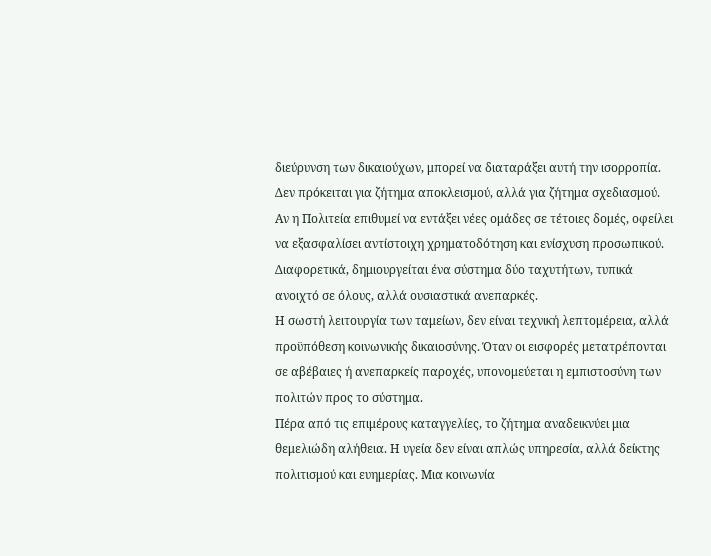διεύρυνση των δικαιούχων, μπορεί να διαταράξει αυτή την ισορροπία. Δεν πρόκειται για ζήτημα αποκλεισμού, αλλά για ζήτημα σχεδιασμού. Αν η Πολιτεία επιθυμεί να εντάξει νέες ομάδες σε τέτοιες δομές, οφείλει να εξασφαλίσει αντίστοιχη χρηματοδότηση και ενίσχυση προσωπικού. Διαφορετικά, δημιουργείται ένα σύστημα δύο ταχυτήτων, τυπικά ανοιχτό σε όλους, αλλά ουσιαστικά ανεπαρκές.
Η σωστή λειτουργία των ταμείων, δεν είναι τεχνική λεπτομέρεια, αλλά προϋπόθεση κοινωνικής δικαιοσύνης. Όταν οι εισφορές μετατρέπονται σε αβέβαιες ή ανεπαρκείς παροχές, υπονομεύεται η εμπιστοσύνη των πολιτών προς το σύστημα.
Πέρα από τις επιμέρους καταγγελίες, το ζήτημα αναδεικνύει μια θεμελιώδη αλήθεια. Η υγεία δεν είναι απλώς υπηρεσία, αλλά δείκτης πολιτισμού και ευημερίας. Μια κοινωνία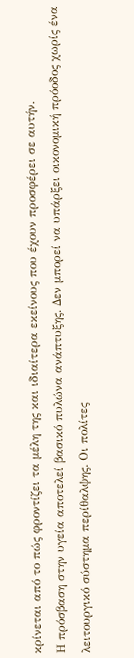κρίνεται από το πώς φροντίζει τα μέλη της και ιδιαίτερα εκείνους που έχουν προσφέρει σε αυτήν.
Η πρόσβαση στην υγεία αποτελεί βασικό πυλώνα ανάπτυξης. Δεν μπορεί να υπάρξει οικονομική πρόοδος χωρίς ένα λειτουργικό σύστημα περίθαλψης. Οι πολίτες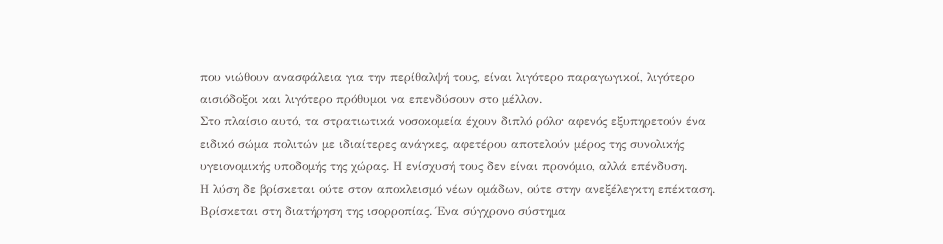που νιώθουν ανασφάλεια για την περίθαλψή τους, είναι λιγότερο παραγωγικοί, λιγότερο αισιόδοξοι και λιγότερο πρόθυμοι να επενδύσουν στο μέλλον.
Στο πλαίσιο αυτό, τα στρατιωτικά νοσοκομεία έχουν διπλό ρόλο⸱ αφενός εξυπηρετούν ένα ειδικό σώμα πολιτών με ιδιαίτερες ανάγκες, αφετέρου αποτελούν μέρος της συνολικής υγειονομικής υποδομής της χώρας. Η ενίσχυσή τους δεν είναι προνόμιο, αλλά επένδυση.
Η λύση δε βρίσκεται ούτε στον αποκλεισμό νέων ομάδων, ούτε στην ανεξέλεγκτη επέκταση. Βρίσκεται στη διατήρηση της ισορροπίας. Ένα σύγχρονο σύστημα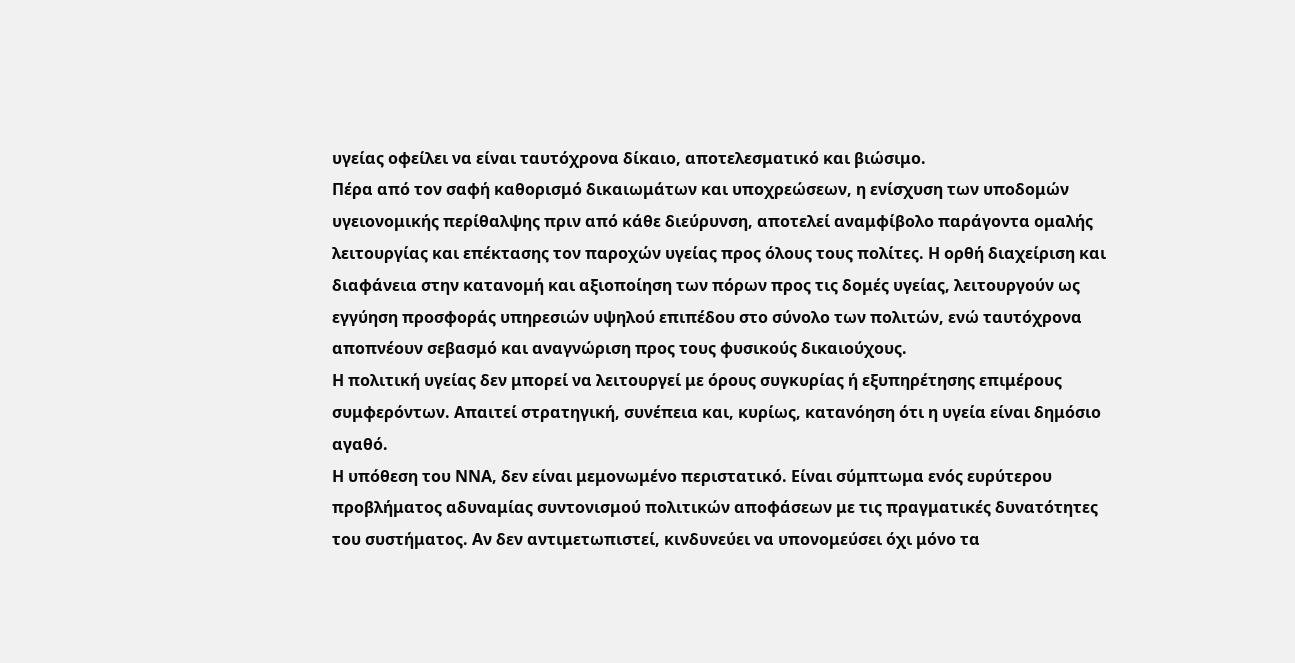υγείας οφείλει να είναι ταυτόχρονα δίκαιο, αποτελεσματικό και βιώσιμο.
Πέρα από τον σαφή καθορισμό δικαιωμάτων και υποχρεώσεων, η ενίσχυση των υποδομών υγειονομικής περίθαλψης πριν από κάθε διεύρυνση, αποτελεί αναμφίβολο παράγοντα ομαλής λειτουργίας και επέκτασης τον παροχών υγείας προς όλους τους πολίτες. Η ορθή διαχείριση και διαφάνεια στην κατανομή και αξιοποίηση των πόρων προς τις δομές υγείας, λειτουργούν ως εγγύηση προσφοράς υπηρεσιών υψηλού επιπέδου στο σύνολο των πολιτών, ενώ ταυτόχρονα αποπνέουν σεβασμό και αναγνώριση προς τους φυσικούς δικαιούχους.
Η πολιτική υγείας δεν μπορεί να λειτουργεί με όρους συγκυρίας ή εξυπηρέτησης επιμέρους συμφερόντων. Απαιτεί στρατηγική, συνέπεια και, κυρίως, κατανόηση ότι η υγεία είναι δημόσιο αγαθό.
Η υπόθεση του ΝΝΑ, δεν είναι μεμονωμένο περιστατικό. Είναι σύμπτωμα ενός ευρύτερου προβλήματος αδυναμίας συντονισμού πολιτικών αποφάσεων με τις πραγματικές δυνατότητες του συστήματος. Αν δεν αντιμετωπιστεί, κινδυνεύει να υπονομεύσει όχι μόνο τα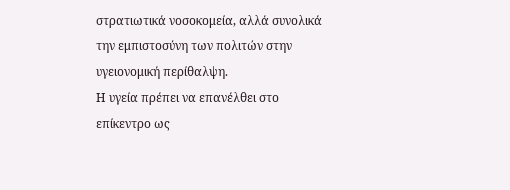στρατιωτικά νοσοκομεία, αλλά συνολικά την εμπιστοσύνη των πολιτών στην υγειονομική περίθαλψη.
Η υγεία πρέπει να επανέλθει στο επίκεντρο ως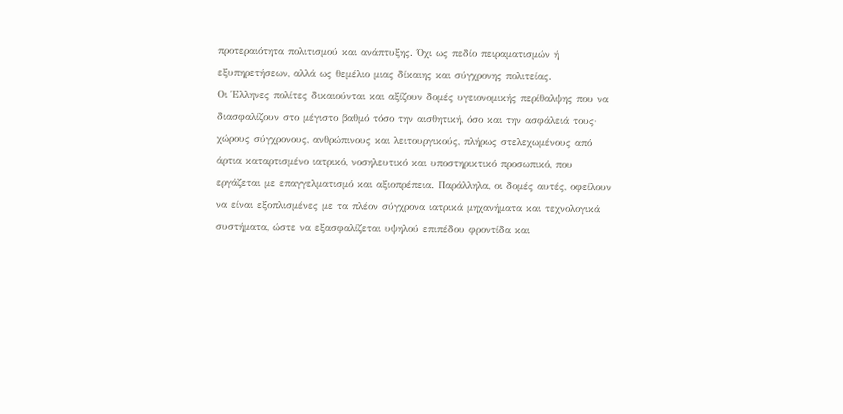προτεραιότητα πολιτισμού και ανάπτυξης. Όχι ως πεδίο πειραματισμών ή εξυπηρετήσεων, αλλά ως θεμέλιο μιας δίκαιης και σύγχρονης πολιτείας.
Οι Έλληνες πολίτες δικαιούνται και αξίζουν δομές υγειονομικής περίθαλψης που να διασφαλίζουν στο μέγιστο βαθμό τόσο την αισθητική, όσο και την ασφάλειά τους· χώρους σύγχρονους, ανθρώπινους και λειτουργικούς, πλήρως στελεχωμένους από άρτια καταρτισμένο ιατρικό, νοσηλευτικό και υποστηρικτικό προσωπικό, που εργάζεται με επαγγελματισμό και αξιοπρέπεια. Παράλληλα, οι δομές αυτές, οφείλουν να είναι εξοπλισμένες με τα πλέον σύγχρονα ιατρικά μηχανήματα και τεχνολογικά συστήματα, ώστε να εξασφαλίζεται υψηλού επιπέδου φροντίδα και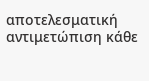αποτελεσματική αντιμετώπιση κάθε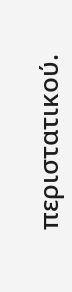περιστατικού.